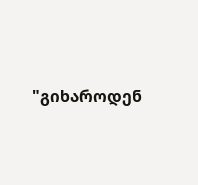"გიხაროდენ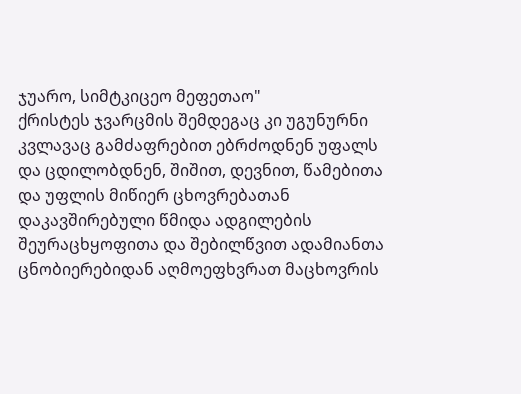ჯუარო, სიმტკიცეო მეფეთაო"
ქრისტეს ჯვარცმის შემდეგაც კი უგუნურნი კვლავაც გამძაფრებით ებრძოდნენ უფალს და ცდილობდნენ, შიშით, დევნით, წამებითა და უფლის მიწიერ ცხოვრებათან დაკავშირებული წმიდა ადგილების შეურაცხყოფითა და შებილწვით ადამიანთა ცნობიერებიდან აღმოეფხვრათ მაცხოვრის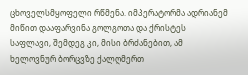ცხოველსმყოფელი რწმენა. იმპერატორმა ადრიანემ მიწით დააფარვინა გოლგოთა და ქრისტეს საფლავი, შემდეგ კი, მისი ბრძანებით, ამ ხელოვნურ ბორცვზე ქალღმერთ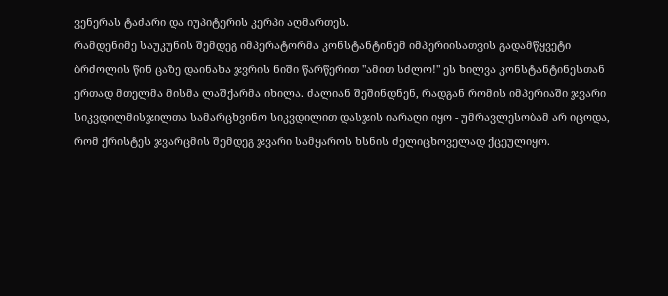ვენერას ტაძარი და იუპიტერის კერპი აღმართეს.
რამდენიმე საუკუნის შემდეგ იმპერატორმა კონსტანტინემ იმპერიისათვის გადამწყვეტი ბრძოლის წინ ცაზე დაინახა ჯვრის ნიში წარწერით "ამით სძლო!" ეს ხილვა კონსტანტინესთან ერთად მთელმა მისმა ლაშქარმა იხილა. ძალიან შეშინდნენ, რადგან რომის იმპერიაში ჯვარი სიკვდილმისჯილთა სამარცხვინო სიკვდილით დასჯის იარაღი იყო - უმრავლესობამ არ იცოდა, რომ ქრისტეს ჯვარცმის შემდეგ ჯვარი სამყაროს ხსნის ძელიცხოველად ქცეულიყო.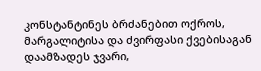კონსტანტინეს ბრძანებით ოქროს, მარგალიტისა და ძვირფასი ქვებისაგან დაამზადეს ჯვარი,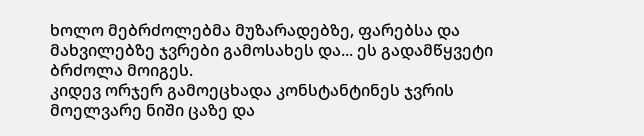ხოლო მებრძოლებმა მუზარადებზე, ფარებსა და მახვილებზე ჯვრები გამოსახეს და... ეს გადამწყვეტი ბრძოლა მოიგეს.
კიდევ ორჯერ გამოეცხადა კონსტანტინეს ჯვრის მოელვარე ნიში ცაზე და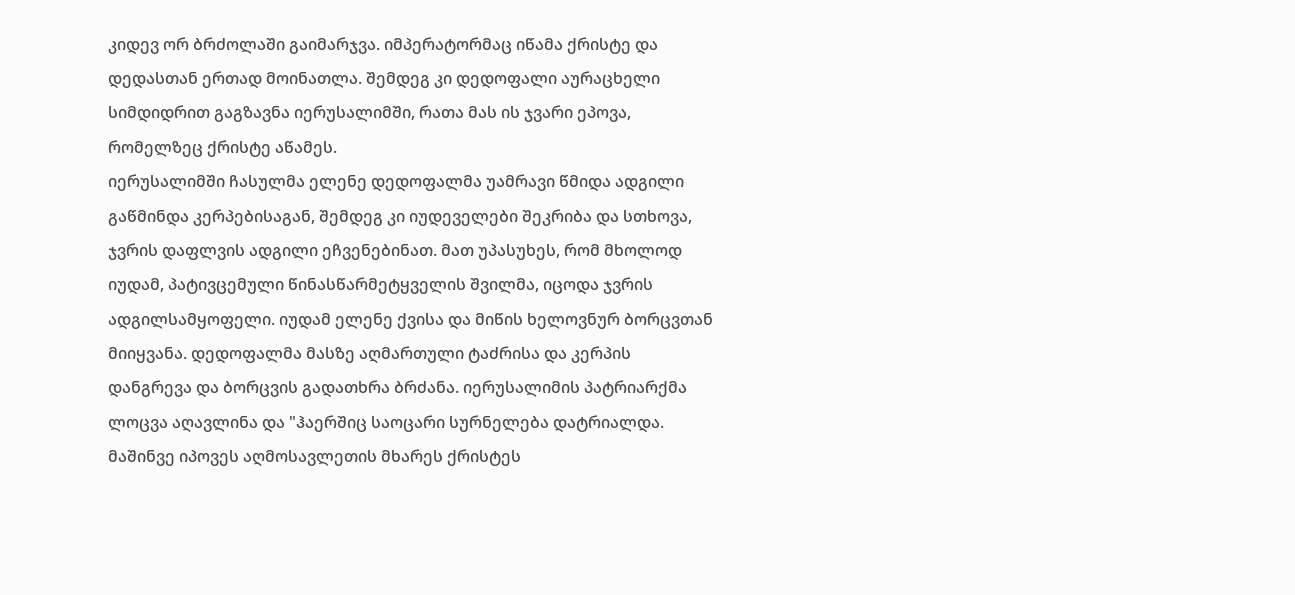კიდევ ორ ბრძოლაში გაიმარჯვა. იმპერატორმაც იწამა ქრისტე და დედასთან ერთად მოინათლა. შემდეგ კი დედოფალი აურაცხელი სიმდიდრით გაგზავნა იერუსალიმში, რათა მას ის ჯვარი ეპოვა, რომელზეც ქრისტე აწამეს.
იერუსალიმში ჩასულმა ელენე დედოფალმა უამრავი წმიდა ადგილი გაწმინდა კერპებისაგან, შემდეგ კი იუდეველები შეკრიბა და სთხოვა, ჯვრის დაფლვის ადგილი ეჩვენებინათ. მათ უპასუხეს, რომ მხოლოდ იუდამ, პატივცემული წინასწარმეტყველის შვილმა, იცოდა ჯვრის ადგილსამყოფელი. იუდამ ელენე ქვისა და მიწის ხელოვნურ ბორცვთან მიიყვანა. დედოფალმა მასზე აღმართული ტაძრისა და კერპის დანგრევა და ბორცვის გადათხრა ბრძანა. იერუსალიმის პატრიარქმა ლოცვა აღავლინა და "ჰაერშიც საოცარი სურნელება დატრიალდა. მაშინვე იპოვეს აღმოსავლეთის მხარეს ქრისტეს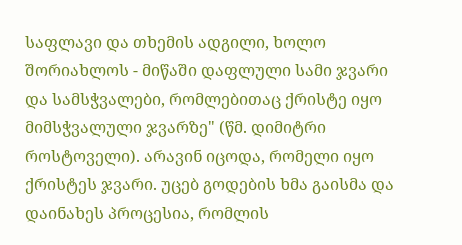საფლავი და თხემის ადგილი, ხოლო შორიახლოს - მიწაში დაფლული სამი ჯვარი და სამსჭვალები, რომლებითაც ქრისტე იყო მიმსჭვალული ჯვარზე" (წმ. დიმიტრი როსტოველი). არავინ იცოდა, რომელი იყო ქრისტეს ჯვარი. უცებ გოდების ხმა გაისმა და დაინახეს პროცესია, რომლის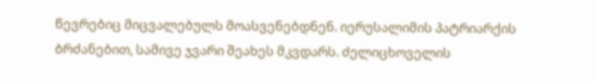წევრებიც მიცვალებულს მოასვენებდნენ. იერუსალიმის პატრიარქის ბრძანებით, სამივე ჯვარი შეახეს მკვდარს. ძელიცხოველის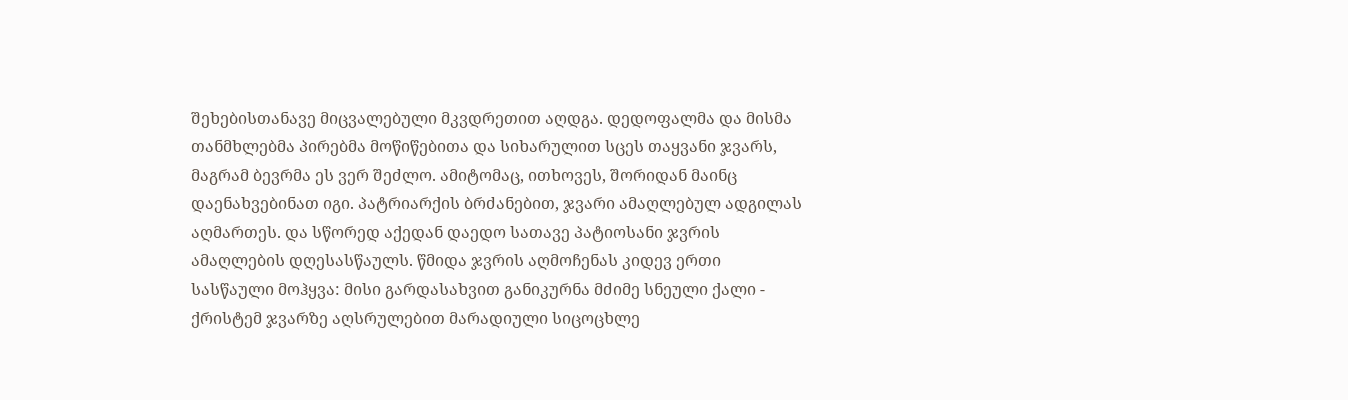შეხებისთანავე მიცვალებული მკვდრეთით აღდგა. დედოფალმა და მისმა თანმხლებმა პირებმა მოწიწებითა და სიხარულით სცეს თაყვანი ჯვარს, მაგრამ ბევრმა ეს ვერ შეძლო. ამიტომაც, ითხოვეს, შორიდან მაინც დაენახვებინათ იგი. პატრიარქის ბრძანებით, ჯვარი ამაღლებულ ადგილას აღმართეს. და სწორედ აქედან დაედო სათავე პატიოსანი ჯვრის ამაღლების დღესასწაულს. წმიდა ჯვრის აღმოჩენას კიდევ ერთი სასწაული მოჰყვა: მისი გარდასახვით განიკურნა მძიმე სნეული ქალი - ქრისტემ ჯვარზე აღსრულებით მარადიული სიცოცხლე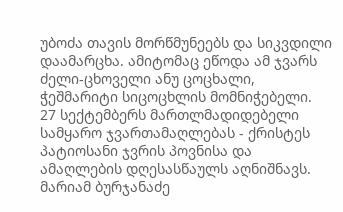უბოძა თავის მორწმუნეებს და სიკვდილი დაამარცხა. ამიტომაც ეწოდა ამ ჯვარს ძელი-ცხოველი ანუ ცოცხალი, ჭეშმარიტი სიცოცხლის მომნიჭებელი.
27 სექტემბერს მართლმადიდებელი სამყარო ჯვართამაღლებას - ქრისტეს პატიოსანი ჯვრის პოვნისა და ამაღლების დღესასწაულს აღნიშნავს.
მარიამ ბურჯანაძე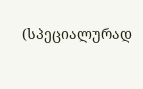(სპეციალურად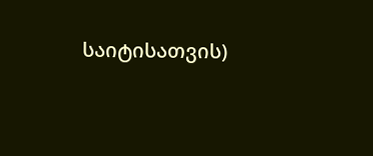საიტისათვის)